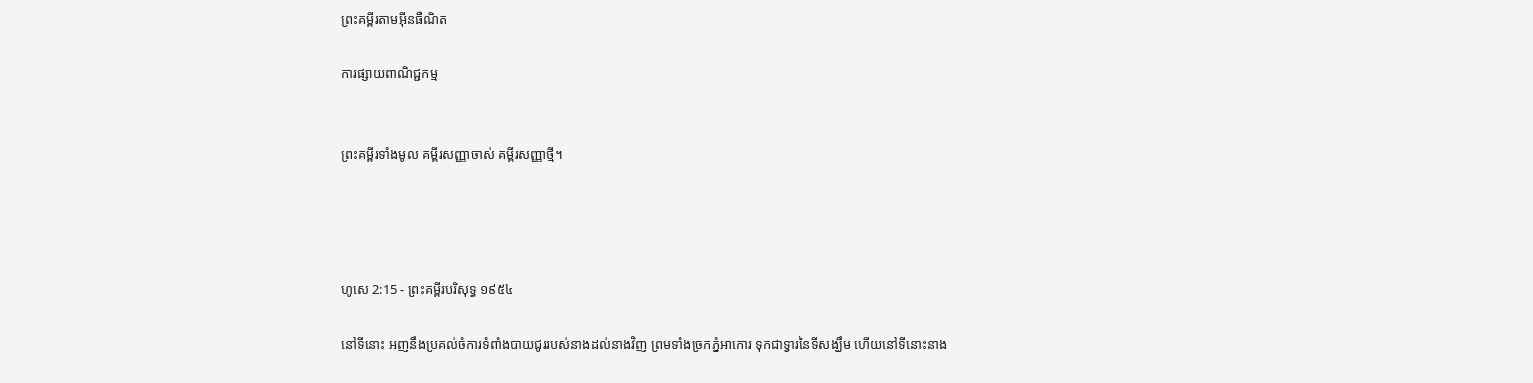ព្រះគម្ពីរតាមអ៊ីនធឺណិត

ការផ្សាយពាណិជ្ជកម្ម


ព្រះគម្ពីរទាំងមូល គម្ពីរសញ្ញាចាស់ គម្ពីរសញ្ញាថ្មី។




ហូសេ 2:15 - ព្រះគម្ពីរបរិសុទ្ធ ១៩៥៤

នៅទីនោះ អញនឹងប្រគល់ចំការទំពាំង‌បាយ‌ជូររបស់នាងដល់នាងវិញ ព្រមទាំងច្រកភ្នំអាកោរ ទុកជាទ្វារនៃទីសង្ឃឹម ហើយនៅទីនោះនាង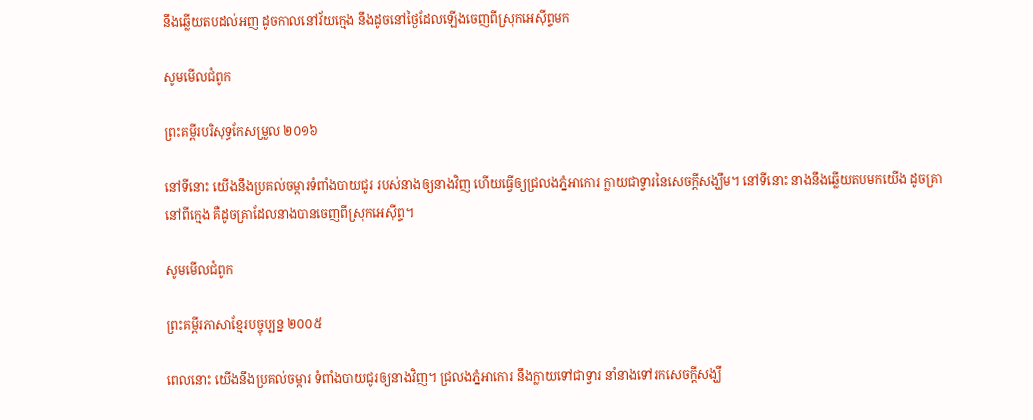នឹងឆ្លើយតបដល់អញ ដូចកាលនៅវ័យក្មេង នឹងដូចនៅថ្ងៃដែលឡើងចេញពីស្រុកអេស៊ីព្ទមក

សូមមើលជំពូក

ព្រះគម្ពីរបរិសុទ្ធកែសម្រួល ២០១៦

នៅទីនោះ យើងនឹងប្រគល់ចម្ការទំពាំង‌បាយ‌ជូរ របស់នាងឲ្យនាងវិញ ហើយធ្វើឲ្យជ្រលងភ្នំអាកោរ ក្លាយជាទ្វារនៃសេចក្ដីសង្ឃឹម។ នៅទីនោះ នាងនឹងឆ្លើយតបមកយើង ដូចគ្រានៅពីក្មេង គឺដូចគ្រាដែលនាងបានចេញពីស្រុកអេស៊ីព្ទ។

សូមមើលជំពូក

ព្រះគម្ពីរភាសាខ្មែរបច្ចុប្បន្ន ២០០៥

ពេលនោះ យើងនឹងប្រគល់ចម្ការ ទំពាំង‌បាយជូរឲ្យនាងវិញ។ ជ្រលងភ្នំអាកោរ នឹងក្លាយទៅជាទ្វារ នាំនាងទៅរកសេចក្ដីសង្ឃឹ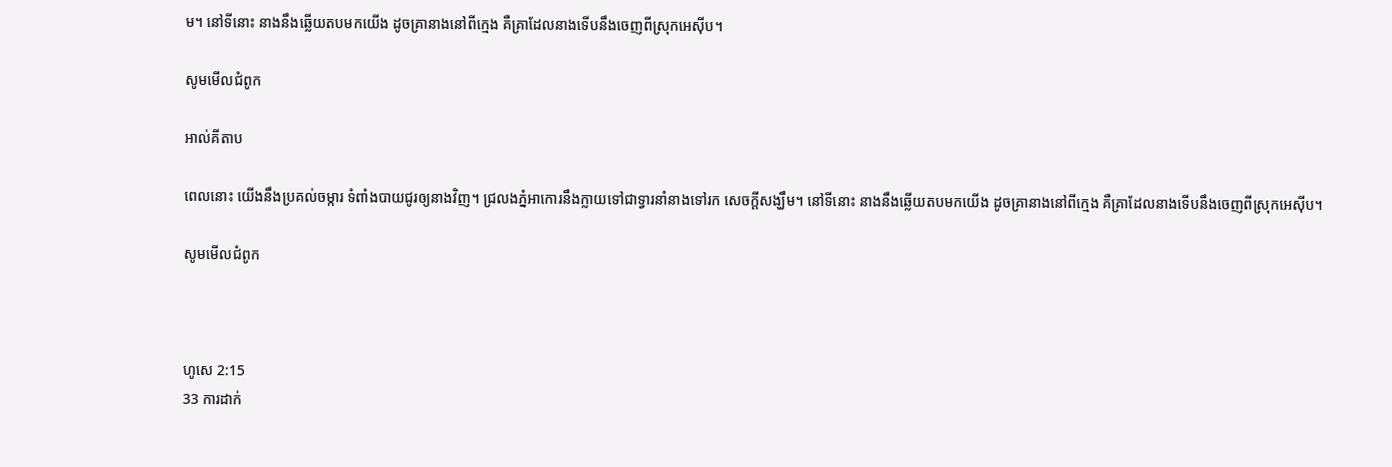ម។ នៅទីនោះ នាងនឹងឆ្លើយតបមកយើង ដូចគ្រានាងនៅពីក្មេង គឺគ្រាដែលនាងទើបនឹងចេញពីស្រុកអេស៊ីប។

សូមមើលជំពូក

អាល់គីតាប

ពេលនោះ យើងនឹងប្រគល់ចម្ការ ទំពាំង‌បាយជូរឲ្យនាងវិញ។ ជ្រលងភ្នំអាកោរនឹងក្លាយទៅជាទ្វារនាំនាងទៅរក សេចក្ដីសង្ឃឹម។ នៅទីនោះ នាងនឹងឆ្លើយតបមកយើង ដូចគ្រានាងនៅពីក្មេង គឺគ្រាដែលនាងទើបនឹងចេញពីស្រុកអេស៊ីប។

សូមមើលជំពូក



ហូសេ 2:15
33 ការដាក់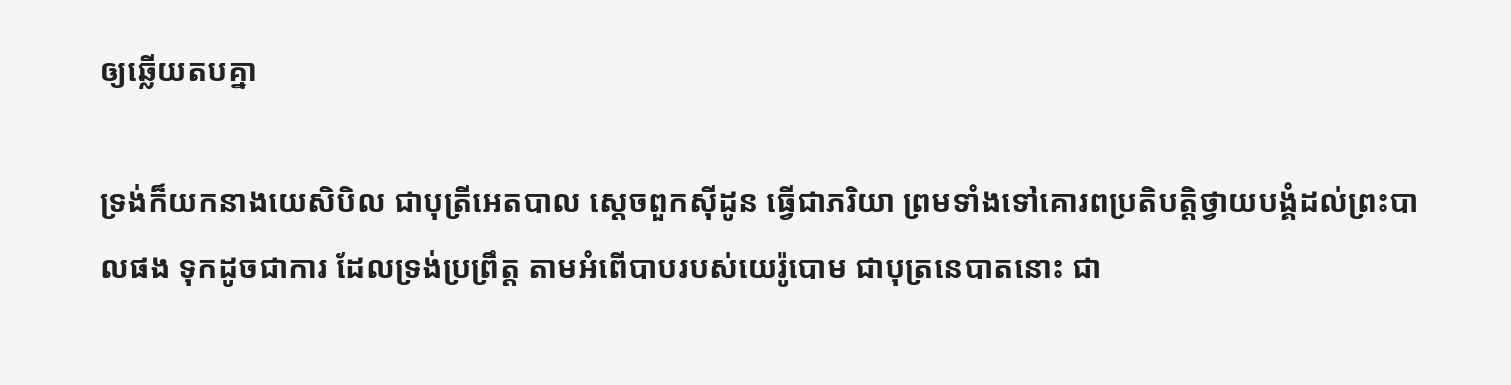ឲ្យឆ្លើយតបគ្នា

ទ្រង់ក៏យកនាងយេសិ‌បិល ជាបុត្រីអេត‌បាល ស្តេចពួកស៊ីដូន ធ្វើជាភរិយា ព្រមទាំងទៅគោរពប្រតិ‌បត្តិថ្វាយ‌បង្គំដល់ព្រះ‌បាលផង ទុកដូចជាការ ដែលទ្រង់ប្រព្រឹត្ត តាមអំពើបាបរបស់យេរ៉ូ‌បោម ជាបុត្រនេបាតនោះ ជា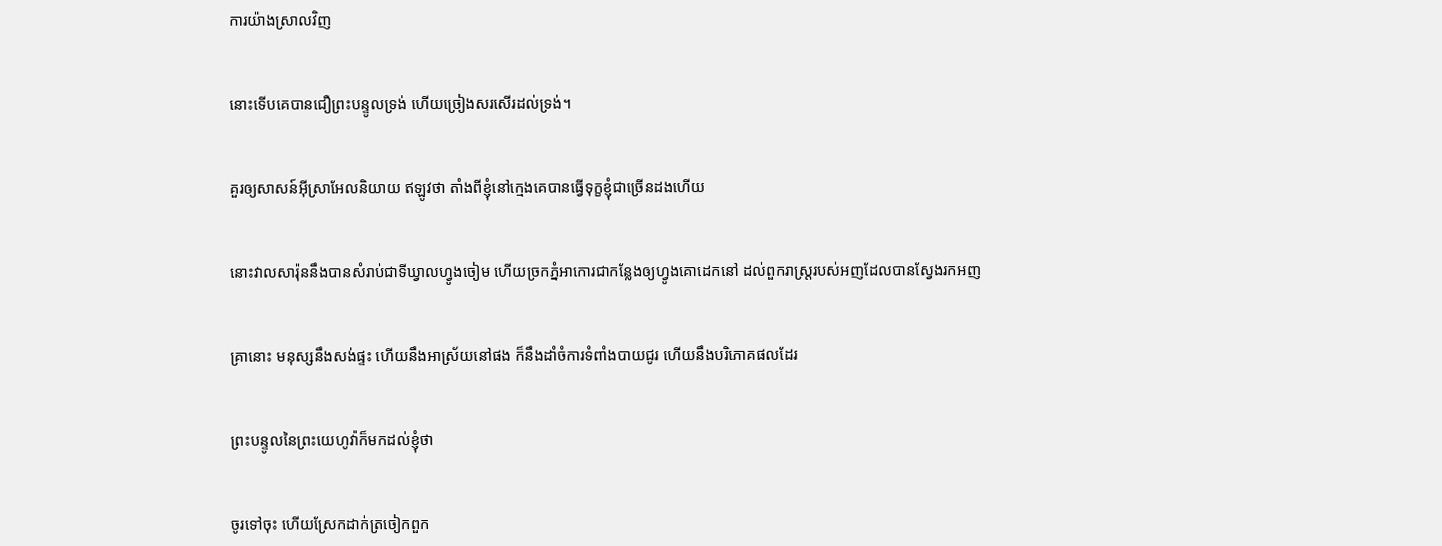ការយ៉ាងស្រាលវិញ


នោះទើបគេបានជឿព្រះ‌បន្ទូលទ្រង់ ហើយច្រៀងសរសើរដល់ទ្រង់។


គួរឲ្យសាសន៍អ៊ីស្រាអែលនិយាយ ឥឡូវថា តាំងពីខ្ញុំនៅក្មេងគេបានធ្វើទុក្ខខ្ញុំជាច្រើនដងហើយ


នោះវាលសារ៉ុននឹងបានសំរាប់ជាទីឃ្វាលហ្វូងចៀម ហើយច្រកភ្នំអាកោរជាកន្លែងឲ្យហ្វូងគោដេកនៅ ដល់ពួករាស្ត្ររបស់អញដែលបានស្វែងរកអញ


គ្រានោះ មនុស្សនឹងសង់ផ្ទះ ហើយនឹងអាស្រ័យនៅផង ក៏នឹងដាំចំការទំពាំង‌បាយ‌ជូរ ហើយនឹងបរិភោគផលដែរ


ព្រះ‌បន្ទូលនៃព្រះ‌យេហូវ៉ាក៏មកដល់ខ្ញុំថា


ចូរទៅចុះ ហើយស្រែកដាក់ត្រចៀកពួក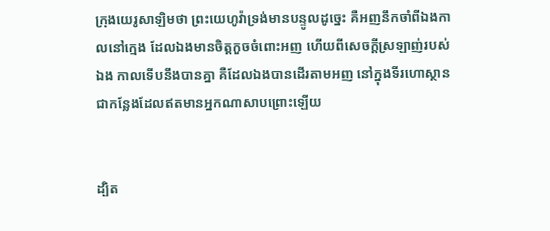ក្រុងយេរូ‌សាឡិមថា ព្រះ‌យេហូវ៉ាទ្រង់មានបន្ទូលដូច្នេះ គឺអញនឹកចាំពីឯងកាលនៅក្មេង ដែលឯងមានចិត្តកួចចំពោះអញ ហើយពីសេចក្ដីស្រឡាញ់របស់ឯង កាលទើបនឹងបានគ្នា គឺដែលឯងបានដើរតាមអញ នៅក្នុងទីរហោ‌ស្ថាន ជាកន្លែងដែលឥតមានអ្នកណាសាប‌ព្រោះឡើយ


ដ្បិត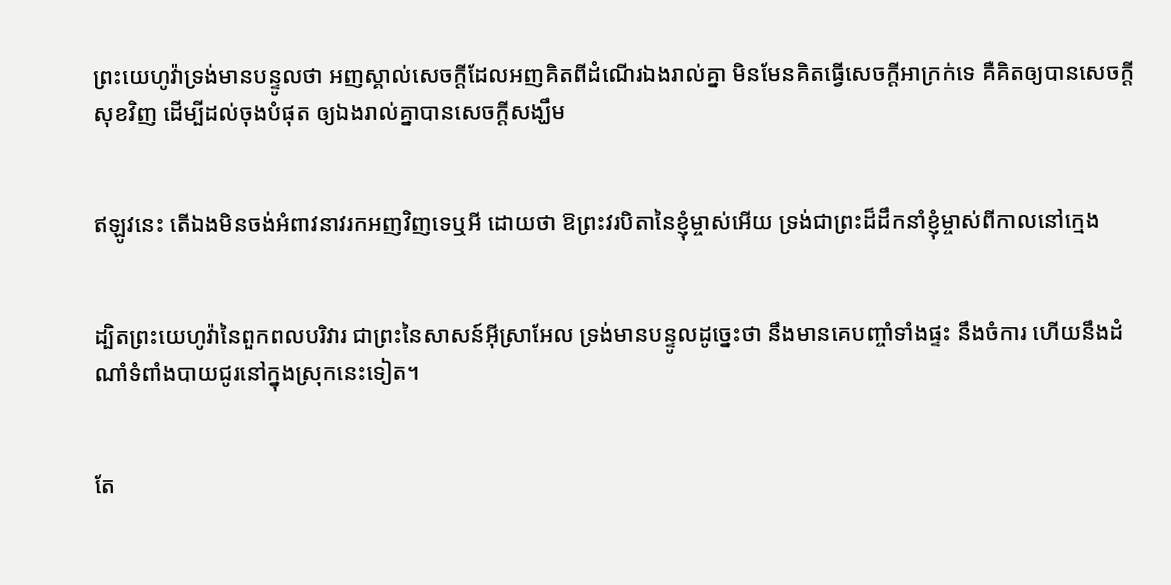ព្រះ‌យេហូវ៉ាទ្រង់មានបន្ទូលថា អញស្គាល់សេចក្ដីដែលអញគិតពីដំណើរឯងរាល់គ្នា មិនមែនគិតធ្វើសេចក្ដីអាក្រក់ទេ គឺគិតឲ្យបានសេចក្ដីសុខវិញ ដើម្បីដល់ចុងបំផុត ឲ្យឯងរាល់គ្នាបានសេចក្ដីសង្ឃឹម


ឥឡូវនេះ តើឯងមិនចង់អំពាវ‌នាវរកអញវិញទេឬអី ដោយថា ឱព្រះវរ‌បិតានៃខ្ញុំម្ចាស់អើយ ទ្រង់ជាព្រះដ៏ដឹក‌នាំខ្ញុំម្ចាស់ពីកាលនៅក្មេង


ដ្បិតព្រះ‌យេហូវ៉ានៃពួកពល‌បរិវារ ជាព្រះនៃសាសន៍អ៊ីស្រាអែល ទ្រង់មានបន្ទូលដូច្នេះថា នឹងមានគេបញ្ចាំទាំងផ្ទះ នឹងចំការ ហើយនឹងដំណាំទំពាំង‌បាយ‌ជូរនៅក្នុងស្រុកនេះទៀត។


តែ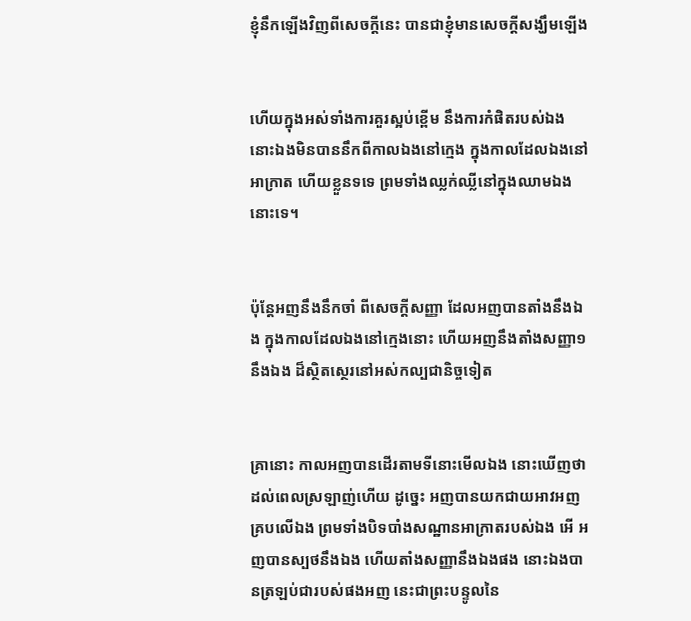ខ្ញុំនឹកឡើងវិញពីសេចក្ដីនេះ បានជាខ្ញុំមានសេចក្ដីសង្ឃឹមឡើង


ហើយក្នុងអស់ទាំងការគួរស្អប់ខ្ពើម នឹងការកំផិតរបស់ឯង នោះឯងមិនបាននឹកពីកាលឯងនៅក្មេង ក្នុងកាលដែលឯងនៅអាក្រាត ហើយខ្លួនទទេ ព្រមទាំងឈ្លក់‌ឈ្លីនៅក្នុងឈាមឯងនោះទេ។


ប៉ុន្តែអញនឹងនឹកចាំ ពីសេចក្ដីសញ្ញា ដែលអញបានតាំងនឹងឯង ក្នុងកាលដែលឯងនៅក្មេងនោះ ហើយអញនឹងតាំងសញ្ញា១នឹងឯង ដ៏ស្ថិត‌ស្ថេរនៅអស់‌កល្បជានិច្ចទៀត


គ្រានោះ កាលអញបានដើរតាមទីនោះមើលឯង នោះឃើញថា ដល់ពេលស្រឡាញ់ហើយ ដូច្នេះ អញបានយកជាយអាវអញគ្របលើឯង ព្រមទាំងបិទបាំងសណ្ឋានអាក្រាតរបស់ឯង អើ អញបានស្បថនឹងឯង ហើយតាំងសញ្ញានឹងឯងផង នោះឯងបានត្រឡប់ជារបស់ផងអញ នេះជាព្រះ‌បន្ទូលនៃ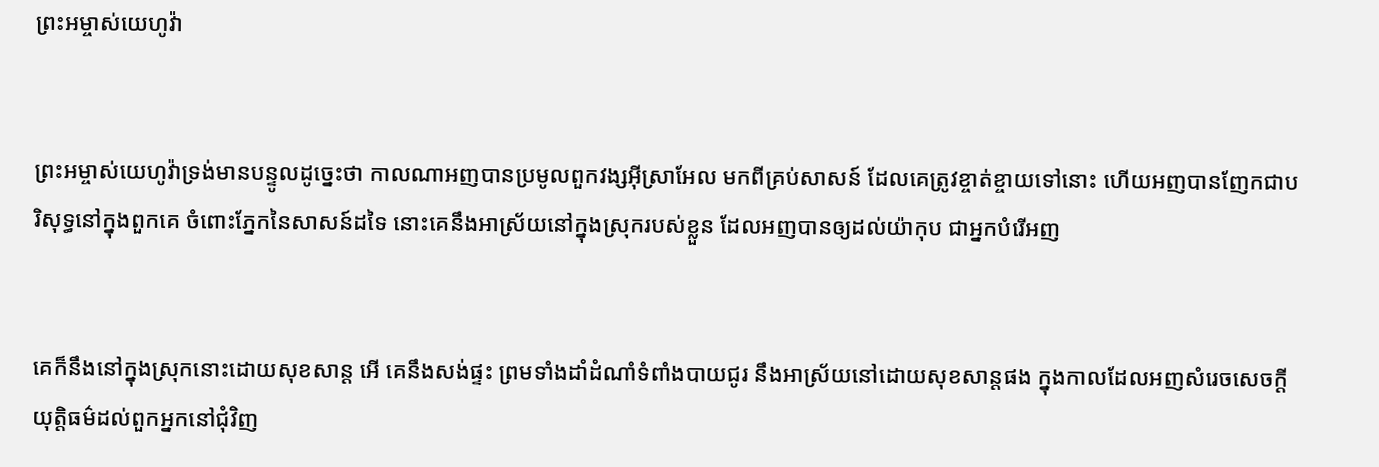ព្រះ‌អម្ចាស់យេហូវ៉ា


ព្រះ‌អម្ចាស់យេហូវ៉ាទ្រង់មានបន្ទូលដូច្នេះថា កាលណាអញបានប្រមូលពួកវង្សអ៊ីស្រាអែល មកពីគ្រប់សាសន៍ ដែលគេត្រូវខ្ចាត់ខ្ចាយទៅនោះ ហើយអញបានញែកជាបរិសុទ្ធនៅក្នុងពួកគេ ចំពោះភ្នែកនៃសាសន៍ដទៃ នោះគេនឹងអាស្រ័យនៅក្នុងស្រុករបស់ខ្លួន ដែលអញបានឲ្យដល់យ៉ាកុប ជាអ្នកបំរើអញ


គេក៏នឹងនៅក្នុងស្រុកនោះដោយសុខ‌សាន្ត អើ គេនឹងសង់ផ្ទះ ព្រមទាំងដាំដំណាំទំពាំង‌បាយ‌ជូរ នឹងអាស្រ័យនៅដោយសុខ‌សាន្តផង ក្នុងកាលដែលអញសំរេចសេចក្ដីយុត្តិ‌ធម៌ដល់ពួកអ្នកនៅជុំវិញ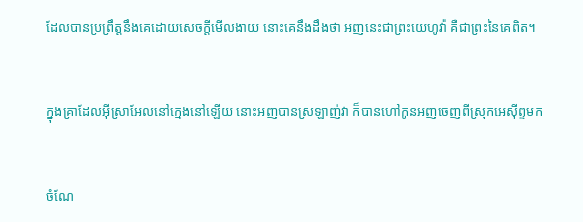ដែលបានប្រព្រឹត្តនឹងគេដោយសេចក្ដីមើល‌ងាយ នោះគេនឹងដឹងថា អញនេះជាព្រះ‌យេហូវ៉ា គឺជាព្រះនៃគេពិត។


ក្នុងគ្រាដែលអ៊ីស្រាអែលនៅក្មេងនៅឡើយ នោះអញបានស្រឡាញ់វា ក៏បានហៅកូនអញចេញពីស្រុកអេស៊ីព្ទមក


ចំណែ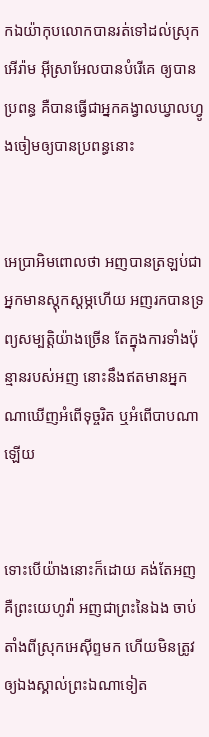កឯយ៉ាកុបលោកបានរត់ទៅដល់ស្រុកអើរ៉ាម អ៊ីស្រាអែលបានបំរើគេ ឲ្យបានប្រពន្ធ គឺបានធ្វើជាអ្នកគង្វាលឃ្វាលហ្វូងចៀមឲ្យបានប្រពន្ធនោះ


អេប្រា‌អិមពោលថា អញបានត្រឡប់ជាអ្នកមានស្តុក‌ស្តម្ភហើយ អញរកបានទ្រព្យសម្បត្តិយ៉ាងច្រើន តែក្នុងការទាំងប៉ុន្មានរបស់អញ នោះនឹងឥតមានអ្នកណាឃើញអំពើទុច្ចរិត ឬអំពើបាបណាឡើយ


ទោះបើយ៉ាងនោះក៏ដោយ គង់តែអញ គឺព្រះ‌យេហូវ៉ា អញជាព្រះនៃឯង ចាប់តាំងពីស្រុកអេស៊ីព្ទមក ហើយមិនត្រូវឲ្យឯងស្គាល់ព្រះឯណាទៀត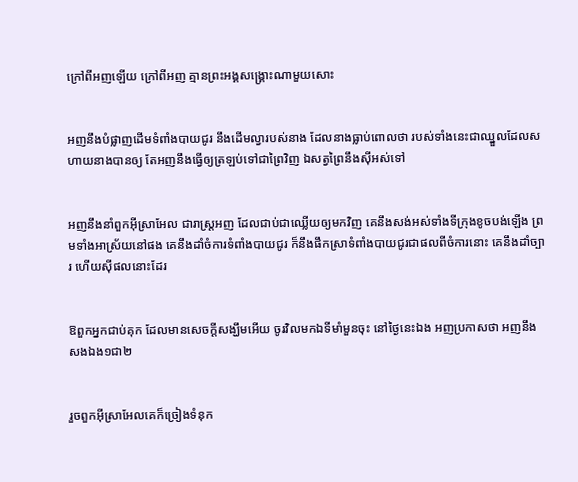ក្រៅពីអញឡើយ ក្រៅពីអញ គ្មានព្រះ‌អង្គសង្គ្រោះណាមួយសោះ


អញនឹងបំផ្លាញដើមទំពាំង‌បាយ‌ជូរ នឹងដើមល្វារបស់នាង ដែលនាងធ្លាប់ពោលថា របស់ទាំងនេះជាឈ្នួលដែលសហាយនាងបានឲ្យ តែអញនឹងធ្វើឲ្យត្រឡប់ទៅជាព្រៃវិញ ឯសត្វព្រៃនឹងស៊ីអស់ទៅ


អញនឹងនាំពួកអ៊ីស្រាអែល ជារាស្ត្រអញ ដែលជាប់ជាឈ្លើយឲ្យមកវិញ គេនឹងសង់អស់ទាំងទីក្រុងខូចបង់ឡើង ព្រមទាំងអាស្រ័យនៅផង គេនឹងដាំចំការទំពាំង‌បាយ‌ជូរ ក៏នឹងផឹកស្រាទំពាំង‌បាយ‌ជូរជាផលពីចំការនោះ គេនឹងដាំច្បារ ហើយស៊ីផលនោះដែរ


ឱពួកអ្នកជាប់គុក ដែលមានសេចក្ដីសង្ឃឹមអើយ ចូរវិលមកឯទីមាំ‌មួនចុះ នៅថ្ងៃនេះឯង អញប្រកាសថា អញនឹងសងឯង១ជា២


រួចពួកអ៊ីស្រាអែលគេក៏ច្រៀងទំនុក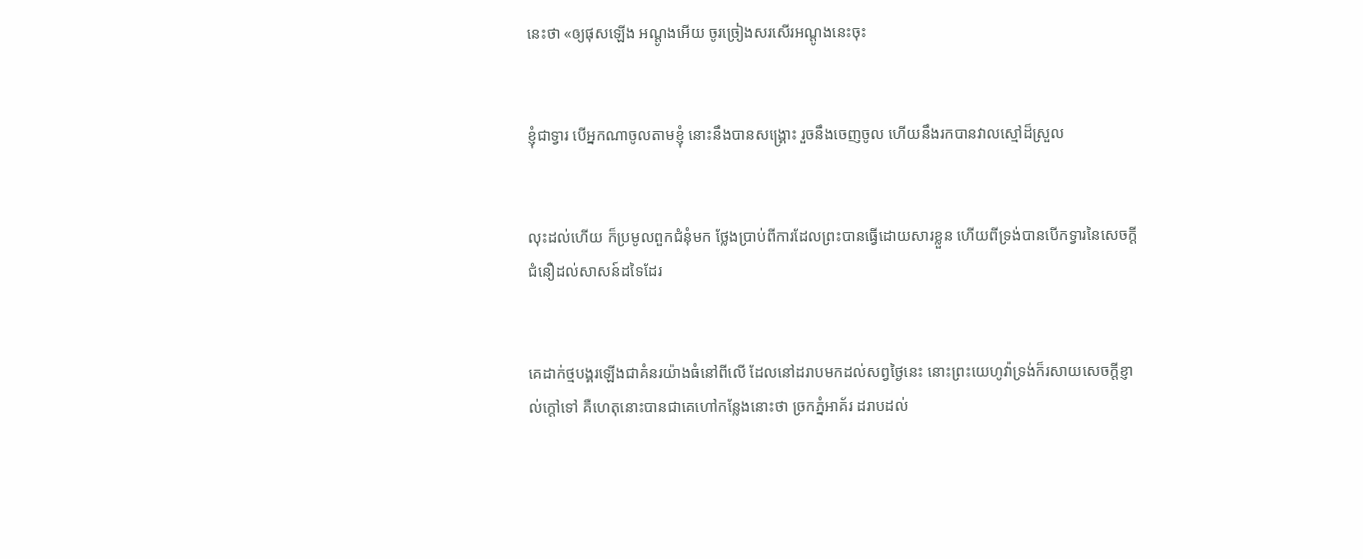នេះថា «ឲ្យផុសឡើង អណ្តូងអើយ ចូរច្រៀងសរសើរអណ្តូងនេះចុះ


ខ្ញុំជាទ្វារ បើអ្នកណាចូលតាមខ្ញុំ នោះនឹងបានសង្គ្រោះ រួចនឹងចេញចូល ហើយនឹងរកបានវាលស្មៅដ៏ស្រួល


លុះដល់ហើយ ក៏ប្រមូលពួកជំនុំមក ថ្លែងប្រាប់ពីការដែលព្រះបានធ្វើដោយ‌សារខ្លួន ហើយពីទ្រង់បានបើកទ្វារនៃសេចក្ដីជំនឿដល់សាសន៍ដទៃដែរ


គេដាក់ថ្មបង្គរឡើងជាគំនរយ៉ាងធំនៅពីលើ ដែលនៅដរាបមកដល់សព្វថ្ងៃនេះ នោះព្រះ‌យេហូវ៉ាទ្រង់ក៏រសាយសេចក្ដីខ្ញាល់ក្តៅទៅ គឺហេតុនោះបានជាគេហៅកន្លែងនោះថា ច្រកភ្នំអាគ័រ ដរាបដល់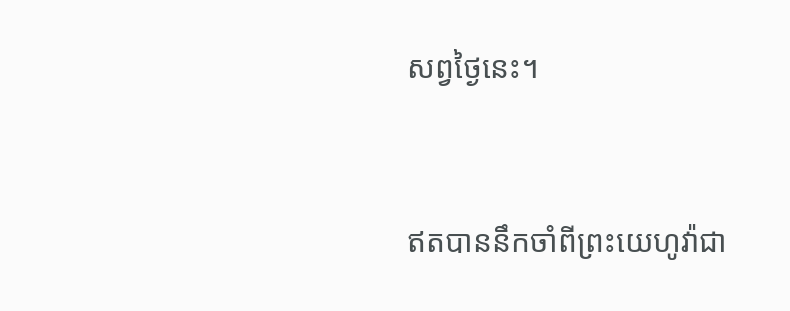សព្វថ្ងៃនេះ។


ឥតបាននឹកចាំពីព្រះ‌យេហូវ៉ាជា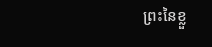ព្រះនៃខ្លួ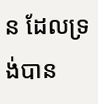ន ដែលទ្រង់បាន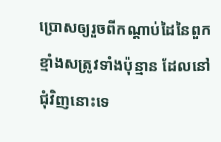ប្រោសឲ្យរួចពីកណ្តាប់ដៃនៃពួកខ្មាំងសត្រូវទាំងប៉ុន្មាន ដែលនៅជុំវិញនោះទេ